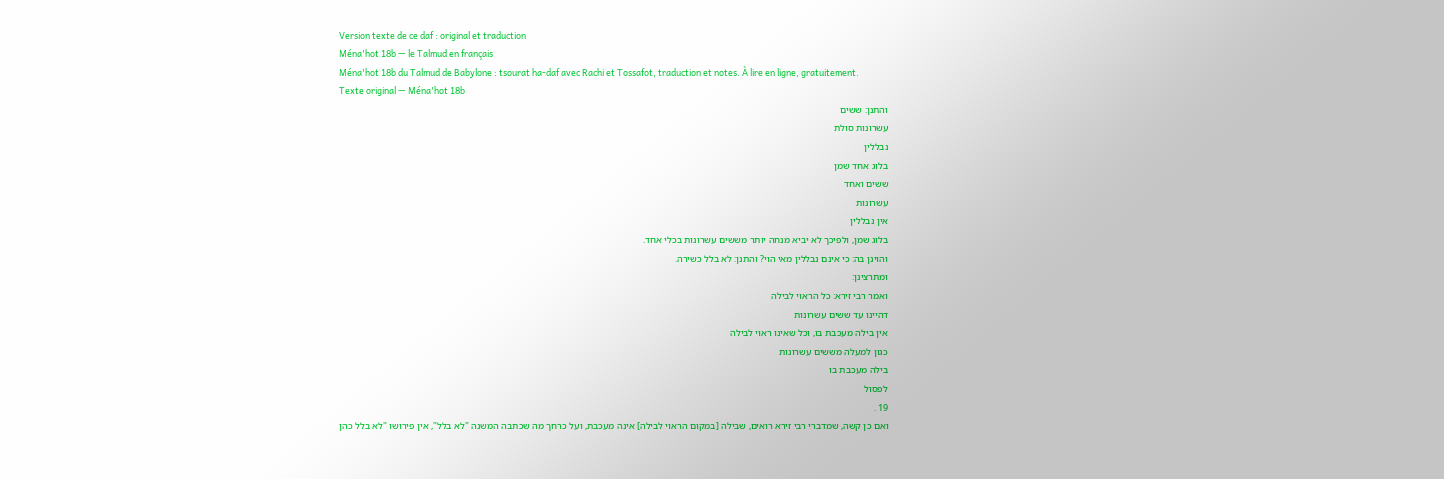Version texte de ce daf : original et traduction
Ména'hot 18b — le Talmud en français
Ména'hot 18b du Talmud de Babylone : tsourat ha-daf avec Rachi et Tossafot, traduction et notes. À lire en ligne, gratuitement.
Texte original — Ména'hot 18b
והתנן: ששים
עשרונות סולת
נבללין
בלוג אחד שמן
ששים ואחד
עשרונות
אין נבללין
בלוג שמן, ולפיכך לא יביא מנחה יותר מששים עשרונות בכלי אחד.
והוינן בה: כי אינם נבללין מאי הוי? והתנן: לא בלל כשירה.
ומתרצינן:
ואמר רבי זירא: כל הראוי לבילה
דהיינו עד ששים עשרונות
אין בילה מעכבת בו, וכל שאינו ראוי לבילה
כגון למעלה מששים עשרונות
בילה מעכבת בו
לפסול
19 .
ואם כן קשה, שמדברי רבי זירא רואים, שבילה [במקום הראוי לבילה] אינה מעכבת, ועל כרחך מה שכתבה המשנה "לא בלל", אין פירושו "לא בלל כהן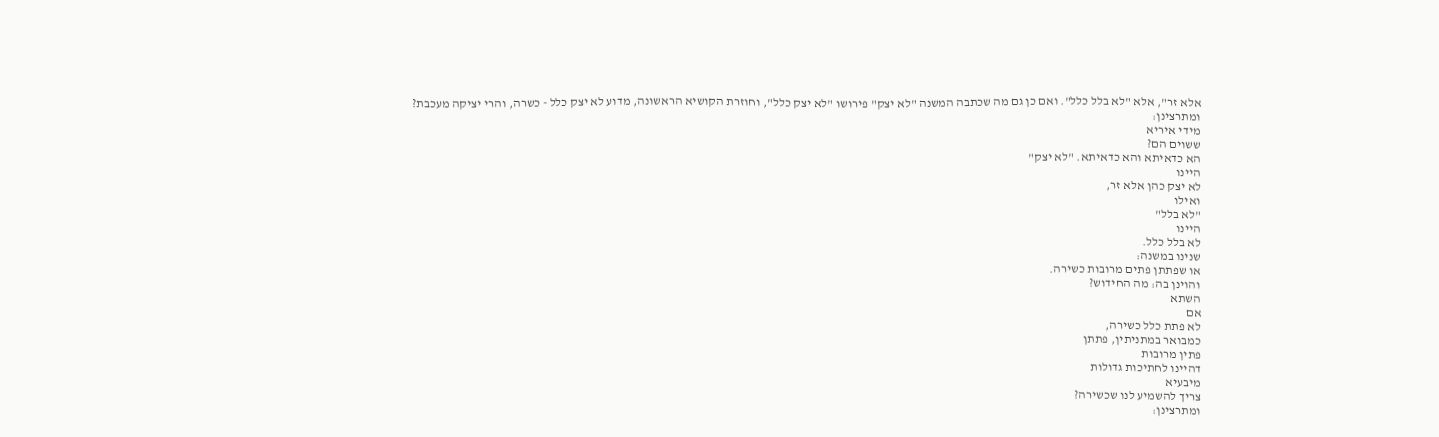אלא זר", אלא "לא בלל כלל". ואם כן גם מה שכתבה המשנה "לא יצק" פירושו "לא יצק כלל", וחוזרת הקושיא הראשונה, מדוע לא יצק כלל - כשרה, והרי יציקה מעכבת?
ומתרצינן:
מידי איריא
ששוים הם?
הא כדאיתא והא כדאיתא. "לא יצק"
היינו
לא יצק כהן אלא זר,
ואילו
"לא בלל"
היינו
לא בלל כלל.
שנינו במשנה:
או שפתתן פתים מרובות כשירה.
והוינן בה: מה החידוש?
השתא
אם
לא פתת כלל כשירה,
כמבואר במתניתין, פתתן
פתין מרובות
דהיינו לחתיכות גדולות
מיבעיא
צריך להשמיע לנו שכשירה?
ומתרצינן: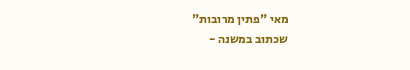מאי "פתין מרובות"
שכתוב במשנה -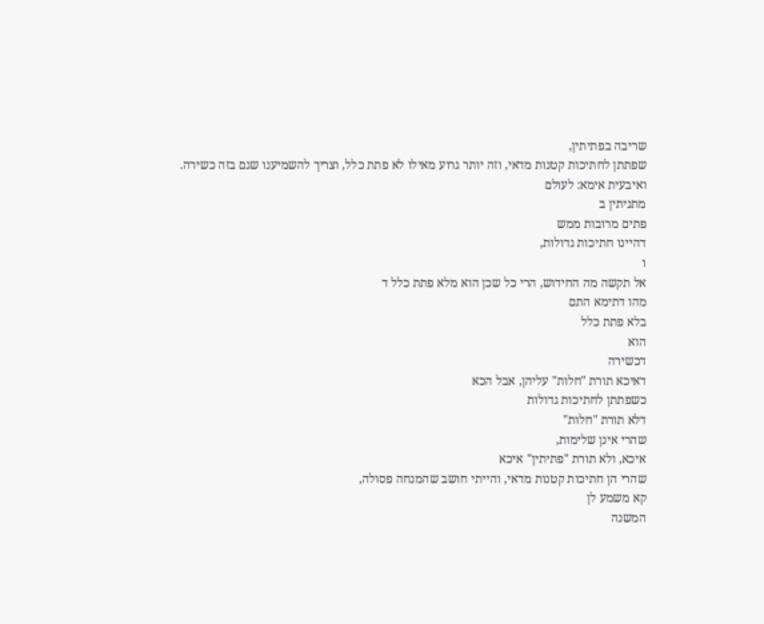שריבה בפתיתין,
שפתתן לחתיכות קטנות מדאי, וזה יותר גרוע מאילו לא פתת כלל, וצריך להשמיענו שגם בזה כשירה.
ואיבעית אימא: לעולם
מתניתין ב
פתים מרובות ממש
דהיינו חתיכות גדולות,
ו
אל תקשה מה החידוש, הרי כל שכן הוא מלא פתת כלל ד
מהו דתימא התם
בלא פתת כלל
הוא
דכשירה
דאיכא תורת "חלות" עליהן, אבל הכא
כשפתתן לחתיכות גדולות
דלא תורת "חלות"
שהרי אינן שלימות,
איכא, ולא תורת "פתיתין" איכא
שהרי הן חתיכות קטנות מדאי, והייתי חושב שהמנחה פסולה,
קא משמע לן
המשנה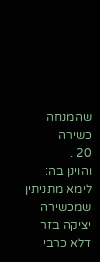שהמנחה כשירה
20 .
והוינן בה:
לימא מתניתין
שמכשירה יציקה בזר
דלא כרבי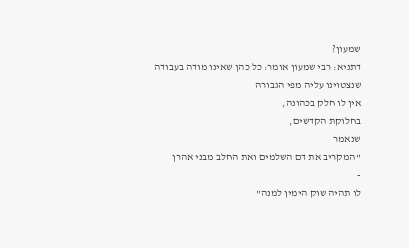שמעון?
דתניא: רבי שמעון אומר: כל כהן שאינו מודה בעבודה
שנצטוינו עליה מפי הגבורה
אין לו חלק בכהונה,
בחלוקת הקדשים,
שנאמר
"המקריב את דם השלמים ואת החלב מבני אהרן
-
לו תהיה שוק הימין למנה"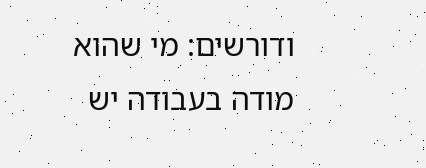ודורשים: מי שהוא
מודה בעבודה יש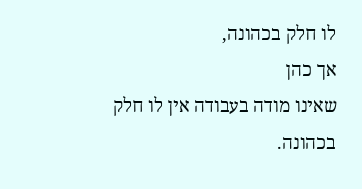לו חלק בכהונה,
אך כהן
שאינו מודה בעבודה אין לו חלק בכהונה.